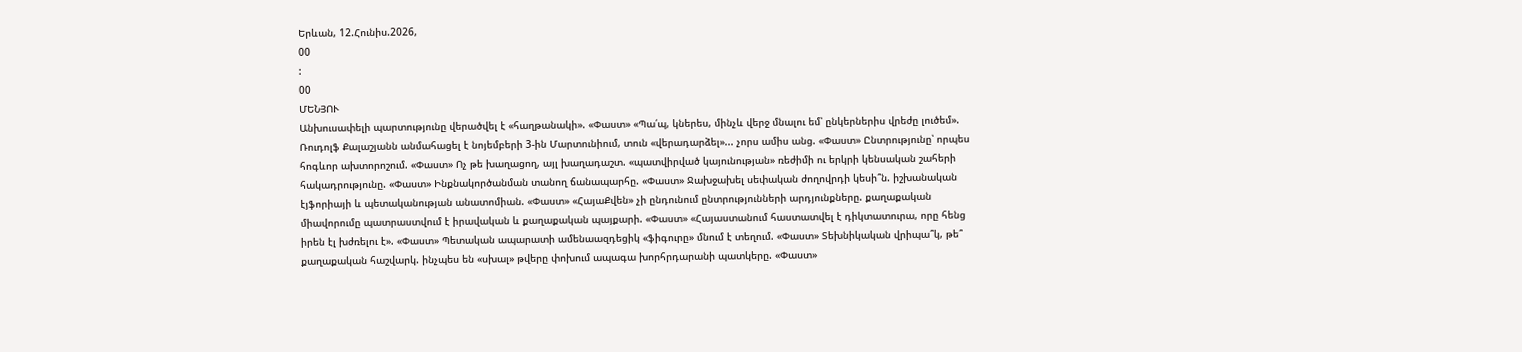Երևան, 12.Հունիս.2026,
00
:
00
ՄԵՆՅՈՒ
Անխուսափելի պարտությունը վերածվել է «հաղթանակի». «Փաստ» «Պա՛պ, կներես, մինչև վերջ մնալու եմ՝ ընկերներիս վրեժը լուծեմ». Ռուդոլֆ Քալաշյանն անմահացել է նոյեմբերի 3-ին Մարտունիում, տուն «վերադարձել»... չորս ամիս անց. «Փաստ» Ընտրությունը՝ որպես հոգևոր ախտորոշում. «Փաստ» Ոչ թե խաղացող, այլ խաղադաշտ. «պատվիրված կայունության» ռեժիմի ու երկրի կենսական շահերի հակադրությունը. «Փաստ» Ինքնակործանման տանող ճանապարհը. «Փաստ» Ջախջախել սեփական ժողովրդի կեսի՞ն. իշխանական էյֆորիայի և պետականության անատոմիան. «Փաստ» «ՀայաՔվեն» չի ընդունում ընտրությունների արդյունքները. քաղաքական միավորումը պատրաստվում է իրավական և քաղաքական պայքարի. «Փաստ» «Հայաստանում հաստատվել է դիկտատուրա, որը հենց իրեն էլ խժռելու է». «Փաստ» Պետական ապարատի ամենաազդեցիկ «ֆիգուրը» մնում է տեղում. «Փաստ» Տեխնիկական վրիպա՞կ, թե՞ քաղաքական հաշվարկ. ինչպես են «սխալ» թվերը փոխում ապագա խորհրդարանի պատկերը. «Փաստ»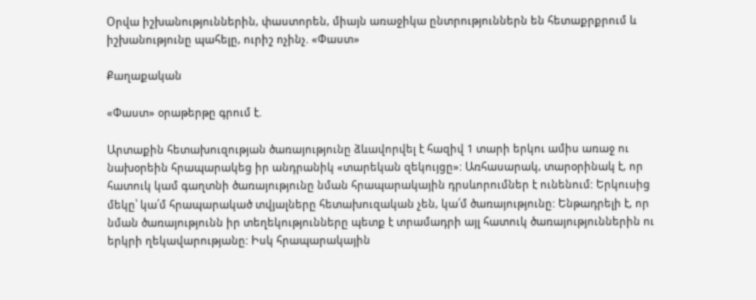Օրվա իշխանություններին, փաստորեն, միայն առաջիկա ընտրություններն են հետաքրքրում և իշխանությունը պահելը, ուրիշ ոչինչ. «Փաստ»

Քաղաքական

«Փաստ» օրաթերթը գրում է.

Արտաքին հետախուզության ծառայությունը ձևավորվել է հազիվ 1 տարի երկու ամիս առաջ ու նախօրեին հրապարակեց իր անդրանիկ «տարեկան զեկույցը»: Առհասարակ, տարօրինակ է, որ հատուկ կամ գաղտնի ծառայությունը նման հրապարակային դրսևորումներ է ունենում: Երկուսից մեկը՝ կա՛մ հրապարակած տվյալները հետախուզական չեն, կա՛մ ծառայությունը: Ենթադրելի է, որ նման ծառայությունն իր տեղեկությունները պետք է տրամադրի այլ հատուկ ծառայություններին ու երկրի ղեկավարությանը: Իսկ հրապարակային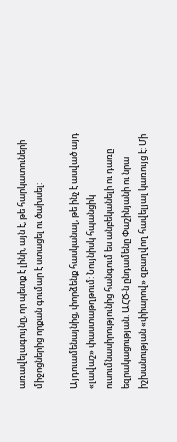առավելագույնը, որ պետք է լինի, այն է, թե հարկատուների միջոցներից որքան գումար է ստացել ու ծախսել:

Այդուամենայնից, փորձենք հասկանալ, թե ինչ է ասված այդ «լավաշ» փաստաթղթում: Նույնիսկ հպանցիկ ուսումնասիրությունից հանգում ես անբեկանելի ու դառը եզրակացության. ԱՀԾ-ն ընդամենը Փաշինյանի ու նրա իշխանության «փիարով» զբաղվող հավելյալ կառույց է: Մի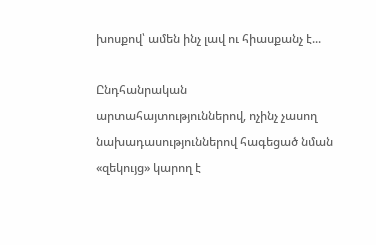խոսքով՝ ամեն ինչ լավ ու հիասքանչ է...

Ընդհանրական արտահայտություններով, ոչինչ չասող նախադասություններով հագեցած նման «զեկույց» կարող է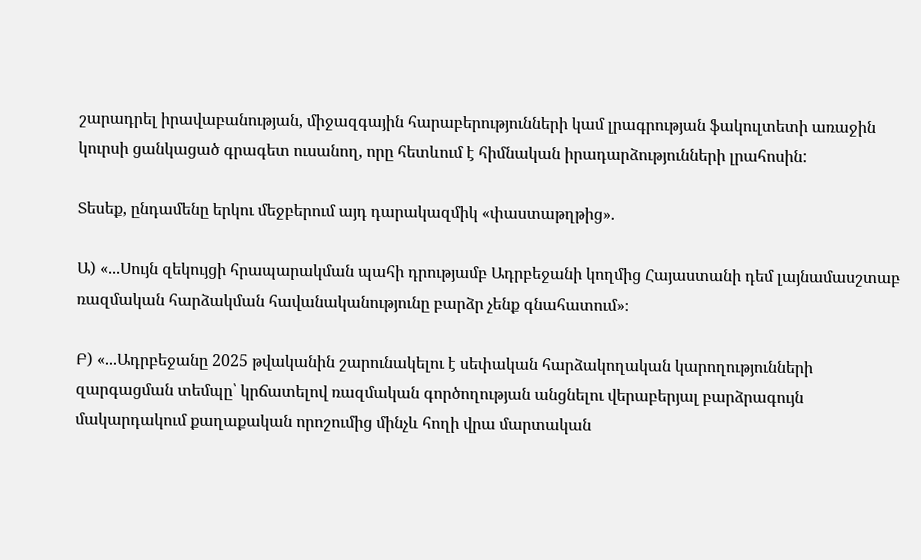շարադրել իրավաբանության, միջազգային հարաբերությունների կամ լրագրության ֆակուլտետի առաջին կուրսի ցանկացած գրագետ ուսանող, որը հետևում է հիմնական իրադարձությունների լրահոսին:

Տեսեք, ընդամենը երկու մեջբերում այդ դարակազմիկ «փաստաթղթից».

Ա) «...Սույն զեկույցի հրապարակման պահի դրությամբ Ադրբեջանի կողմից Հայաստանի դեմ լայնամասշտաբ ռազմական հարձակման հավանականությունը բարձր չենք գնահատում»։

Բ) «...Ադրբեջանը 2025 թվականին շարունակելու է սեփական հարձակողական կարողությունների զարգացման տեմպը՝ կրճատելով ռազմական գործողության անցնելու վերաբերյալ բարձրագույն մակարդակում քաղաքական որոշումից մինչև հողի վրա մարտական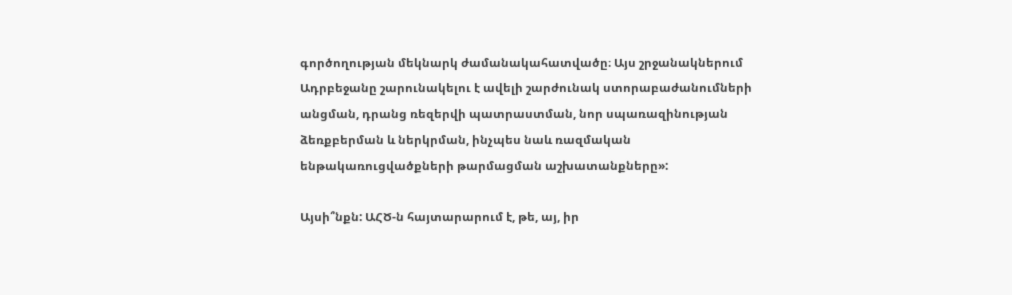գործողության մեկնարկ ժամանակահատվածը։ Այս շրջանակներում Ադրբեջանը շարունակելու է ավելի շարժունակ ստորաբաժանումների անցման, դրանց ռեզերվի պատրաստման, նոր սպառազինության ձեռքբերման և ներկրման, ինչպես նաև ռազմական ենթակառուցվածքների թարմացման աշխատանքները»:

Այսի՞նքն: ԱՀԾ-ն հայտարարում է, թե, այ, իր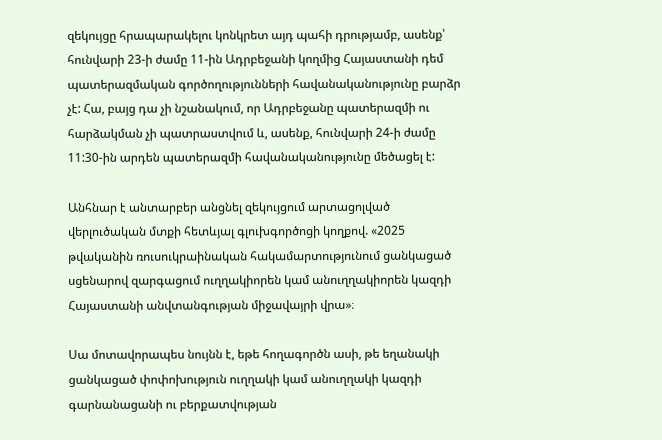զեկույցը հրապարակելու կոնկրետ այդ պահի դրությամբ, ասենք՝ հունվարի 23-ի ժամը 11-ին Ադրբեջանի կողմից Հայաստանի դեմ պատերազմական գործողությունների հավանականությունը բարձր չէ: Հա, բայց դա չի նշանակում, որ Ադրբեջանը պատերազմի ու հարձակման չի պատրաստվում և, ասենք, հունվարի 24-ի ժամը 11:30-ին արդեն պատերազմի հավանականությունը մեծացել է:

Անհնար է անտարբեր անցնել զեկույցում արտացոլված վերլուծական մտքի հետևյալ գլուխգործոցի կողքով. «2025 թվականին ռուսուկրաինական հակամարտությունում ցանկացած սցենարով զարգացում ուղղակիորեն կամ անուղղակիորեն կազդի Հայաստանի անվտանգության միջավայրի վրա»։

Սա մոտավորապես նույնն է, եթե հողագործն ասի, թե եղանակի ցանկացած փոփոխություն ուղղակի կամ անուղղակի կազդի գարնանացանի ու բերքատվության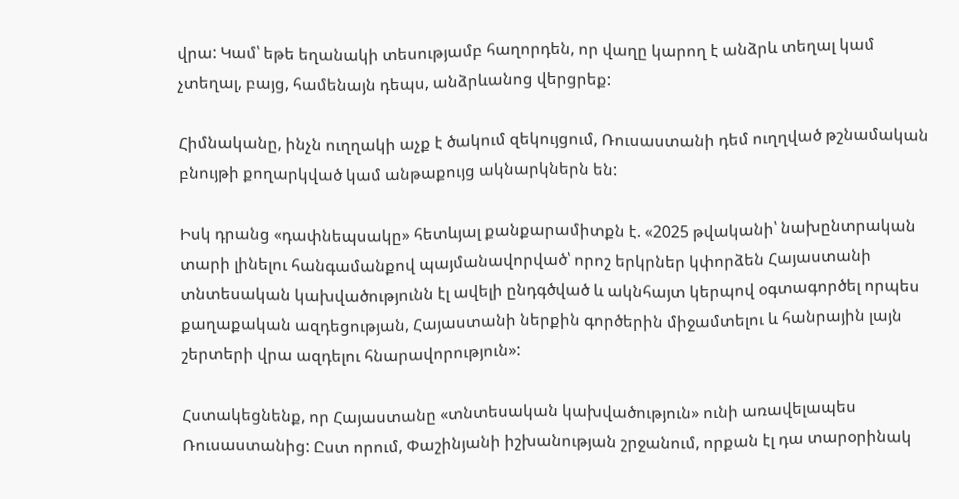վրա: Կամ՝ եթե եղանակի տեսությամբ հաղորդեն, որ վաղը կարող է անձրև տեղալ կամ չտեղալ, բայց, համենայն դեպս, անձրևանոց վերցրեք:

Հիմնականը, ինչն ուղղակի աչք է ծակում զեկույցում, Ռուսաստանի դեմ ուղղված թշնամական բնույթի քողարկված կամ անթաքույց ակնարկներն են:

Իսկ դրանց «դափնեպսակը» հետևյալ քանքարամիտքն է. «2025 թվականի՝ նախընտրական տարի լինելու հանգամանքով պայմանավորված՝ որոշ երկրներ կփորձեն Հայաստանի տնտեսական կախվածությունն էլ ավելի ընդգծված և ակնհայտ կերպով օգտագործել որպես քաղաքական ազդեցության, Հայաստանի ներքին գործերին միջամտելու և հանրային լայն շերտերի վրա ազդելու հնարավորություն»:

Հստակեցնենք, որ Հայաստանը «տնտեսական կախվածություն» ունի առավելապես Ռուսաստանից: Ըստ որում, Փաշինյանի իշխանության շրջանում, որքան էլ դա տարօրինակ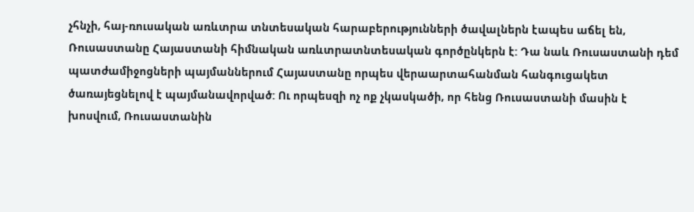չհնչի, հայ-ռուսական առևտրա տնտեսական հարաբերությունների ծավալներն էապես աճել են, Ռուսաստանը Հայաստանի հիմնական առևտրատնտեսական գործընկերն է: Դա նաև Ռուսաստանի դեմ պատժամիջոցների պայմաններում Հայաստանը որպես վերաարտահանման հանգուցակետ ծառայեցնելով է պայմանավորված: Ու որպեսզի ոչ ոք չկասկածի, որ հենց Ռուսաստանի մասին է խոսվում, Ռուսաստանին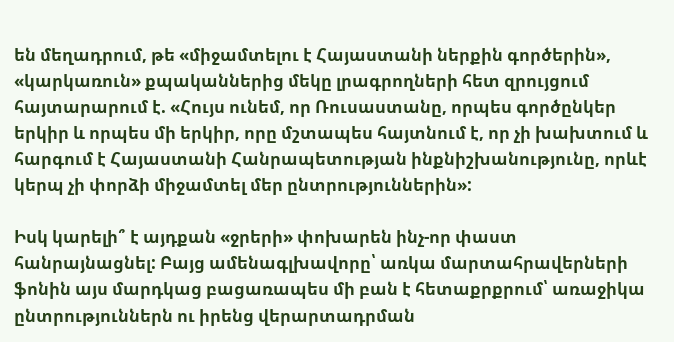են մեղադրում, թե «միջամտելու է Հայաստանի ներքին գործերին», «կարկառուն» քպականներից մեկը լրագրողների հետ զրույցում հայտարարում է. «Հույս ունեմ, որ Ռուսաստանը, որպես գործընկեր երկիր և որպես մի երկիր, որը մշտապես հայտնում է, որ չի խախտում և հարգում է Հայաստանի Հանրապետության ինքնիշխանությունը, որևէ կերպ չի փորձի միջամտել մեր ընտրություններին»:

Իսկ կարելի՞ է այդքան «ջրերի» փոխարեն ինչ-որ փաստ հանրայնացնել: Բայց ամենագլխավորը՝ առկա մարտահրավերների ֆոնին այս մարդկաց բացառապես մի բան է հետաքրքրում՝ առաջիկա ընտրություններն ու իրենց վերարտադրման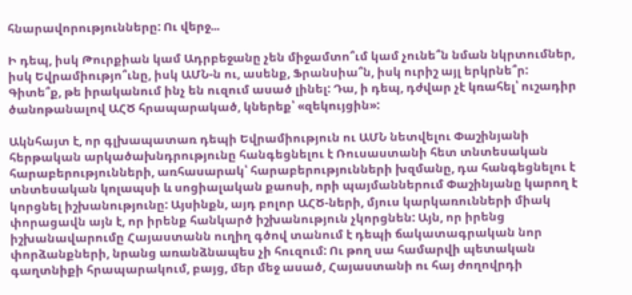հնարավորությունները: Ու վերջ...

Ի դեպ, իսկ Թուրքիան կամ Ադրբեջանը չեն միջամտո՞ւմ կամ չունե՞ն նման նկրտումներ, իսկ Եվրամիությո՞ւնը, իսկ ԱՄՆ-ն ու, ասենք, Ֆրանսիա՞ն, իսկ ուրիշ այլ երկրնե՞ր: Գիտե՞ք, թե իրականում ինչ են ուզում ասած լինել: Դա, ի դեպ, դժվար չէ կռահել՝ ուշադիր ծանոթանալով ԱՀԾ հրապարակած, կներեք՝ «զեկույցին»:

Ակնհայտ է, որ գլխապատառ դեպի Եվրամիություն ու ԱՄՆ նետվելու Փաշինյանի հերթական արկածախնդրությունը հանգեցնելու է Ռուսաստանի հետ տնտեսական հարաբերությունների, առհասարակ՝ հարաբերությունների խզմանը, դա հանգեցնելու է տնտեսական կոլապսի և սոցիալական քաոսի, որի պայմաններում Փաշինյանը կարող է կորցնել իշխանությունը: Այսինքն, այդ բոլոր ԱՀԾ-ների, մյուս կարկառունների միակ փորացավն այն է, որ իրենք հանկարծ իշխանություն չկորցնեն: Այն, որ իրենց իշխանավարումը Հայաստանն ուղիղ գծով տանում է դեպի ճակատագրական նոր փորձանքների, նրանց առանձնապես չի հուզում: Ու թող սա համարվի պետական գաղտնիքի հրապարակում, բայց, մեր մեջ ասած, Հայաստանի ու հայ ժողովրդի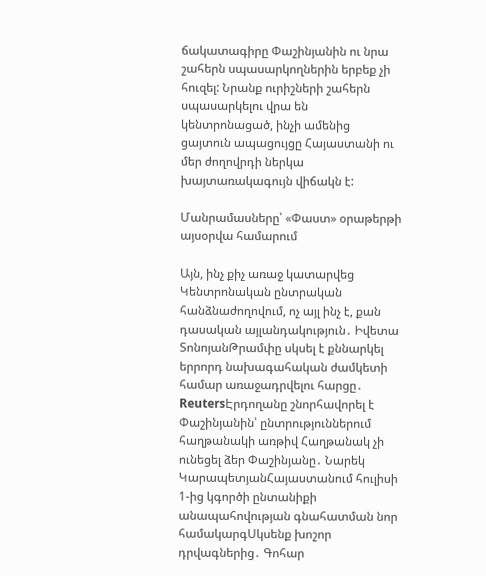ճակատագիրը Փաշինյանին ու նրա շահերն սպասարկողներին երբեք չի հուզել: Նրանք ուրիշների շահերն սպասարկելու վրա են կենտրոնացած, ինչի ամենից ցայտուն ապացույցը Հայաստանի ու մեր ժողովրդի ներկա խայտառակագույն վիճակն է:

Մանրամասները՝ «Փաստ» օրաթերթի այսօրվա համարում

Այն, ինչ քիչ առաջ կատարվեց Կենտրոնական ընտրական հանձնաժողովում, ոչ այլ ինչ է, քան դասական այլանդակություն․ Իվետա ՏոնոյանԹրամփը սկսել է քննարկել երրորդ նախագահական ժամկետի համար առաջադրվելու հարցը․ ReutersԷրդողանը շնորհավորել է Փաշինյանին՝ ընտրություններում հաղթանակի առթիվ Հաղթանակ չի ունեցել ձեր Փաշինյանը․ Նարեկ ԿարապետյանՀայաստանում հուլիսի 1-ից կգործի ընտանիքի անապահովության գնահատման նոր համակարգՍկսենք խոշոր դրվագներից․ Գոհար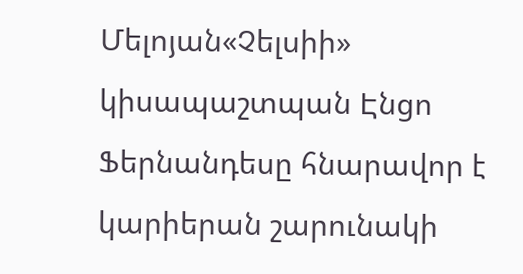Մելոյան«Չելսիի» կիսապաշտպան Էնցո Ֆերնանդեսը հնարավոր է կարիերան շարունակի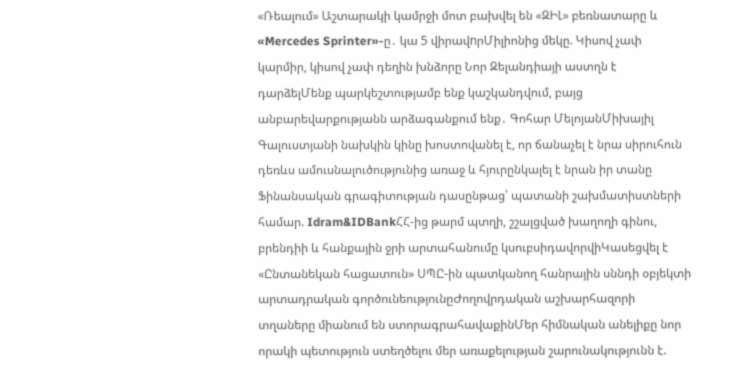«Ռեալում» Աշտարակի կամրջի մոտ բախվել են «ԶԻԼ» բեռնատարը և «Mercedes Sprinter»-ը․ կա 5 վիրավnրՄիլիոնից մեկը. Կիսով չափ կարմիր, կիսով չափ դեղին խնձորը Նոր Զելանդիայի աստղն է դարձելՄենք պարկեշտությամբ ենք կաշկանդվում, բայց անբարեվարքությանն արձագանքում ենք․ Գոհար ՄելոյանՄիխայիլ Գալուստյանի նախկին կինը խոստովանել է, որ ճանաչել է նրա սիրուհուն դեռևս ամուսնալուծությունից առաջ և հյուրընկալել է նրան իր տանը Ֆինանսական գրագիտության դասընթաց՝ պատանի շախմատիստների համար. Idram&IDBankՀՀ-ից թարմ պտղի, շշալցված խաղողի գինու, բրենդիի և հանքային ջրի արտահանումը կսուբսիդավորվիԿասեցվել է «Ընտանեկան հացատուն» ՍՊԸ-ին պատկանող հանրային սննդի օբյեկտի արտադրական գործունեությունըԺողովրդական աշխարհազորի տղաները միանում են ստորագրահավաքինՄեր հիմնական անելիքը նոր որակի պետություն ստեղծելու մեր առաքելության շարունակությունն է.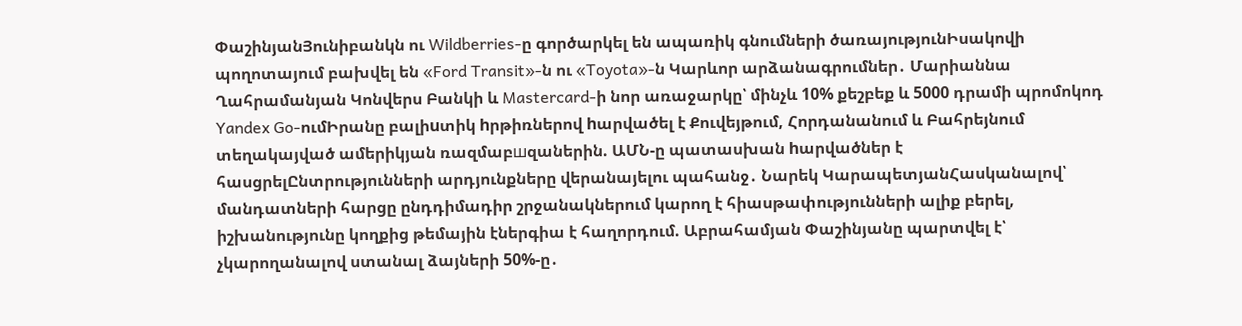ՓաշինյանՅունիբանկն ու Wildberries-ը գործարկել են ապառիկ գնումների ծառայությունԻսակովի պողոտայում բախվել են «Ford Transit»-ն ու «Toyota»-ն Կարևոր արձանագրումներ․ Մարիաննա Ղահրամանյան Կոնվերս Բանկի և Mastercard-ի նոր առաջարկը՝ մինչև 10% քեշբեք և 5000 դրամի պրոմոկոդ Yandex Go-ումԻրանը բալիuտիկ hրթիռներով hարվածել է Քուվեյթում, Հորդանանում և Բահրեյնում տեղակայված ամերիկյան ռազմաբшզաներին. ԱՄՆ-ը պատասխան hարվածներ է հասցրելԸնտրությունների արդյունքները վերանայելու պահանջ․ Նարեկ ԿարապետյանՀասկանալով՝ մանդատների հարցը ընդդիմադիր շրջանակներում կարող է հիասթափությունների ալիք բերել, իշխանությունը կողքից թեմային էներգիա է հաղորդում. Աբրահամյան Փաշինյանը պարտվել է՝ չկարողանալով ստանալ ձայների 50%-ը․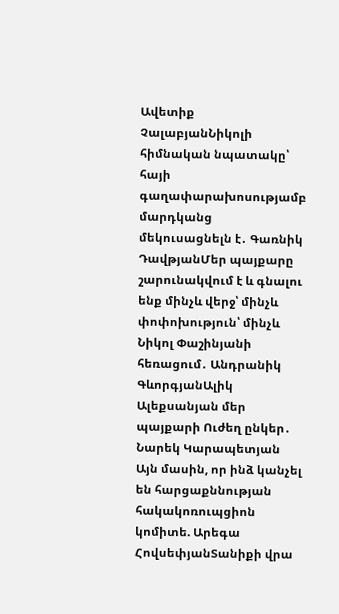Ավետիք ՉալաբյանՆիկոլի հիմնական նպատակը՝ հայի գաղափարախոսությամբ մարդկանց մեկուսացնելն է․ Գառնիկ ԴավթյանՄեր պայքարը շարունակվում է և գնալու ենք մինչև վերջ՝ մինչև փոփոխություն՝ մինչև Նիկոլ Փաշինյանի հեռացում․ Անդրանիկ ԳևորգյանԱլիկ Ալեքսանյան մեր պայքարի Ուժեղ ընկեր․ Նարեկ Կարապետյան Այն մասին, որ ինձ կանչել են հարցաքննության հակակոռուպցիոն կոմիտե. Արեգա ՀովսեփյանՏանիքի վրա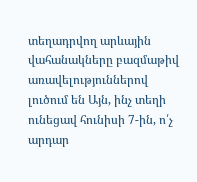տեղադրվող արևային վահանակները բազմաթիվ առավելություններով լուծում են Այն, ինչ տեղի ունեցավ հունիսի 7-ին, ո՛չ արդար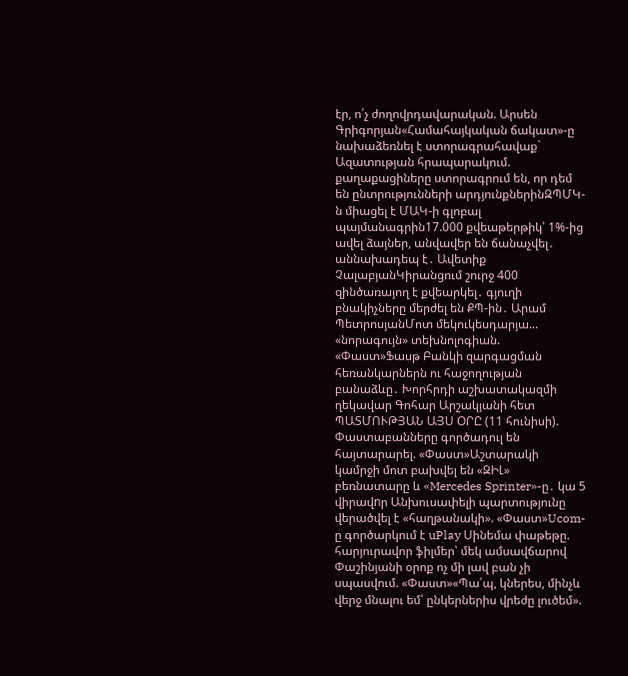էր, ո՛չ ժողովրդավարական. Արսեն Գրիգորյան«Համահայկական ճակատ»-ը նախաձեռնել է ստորագրահավաք` Ազատության հրապարակում. քաղաքացիները ստորագրում են, որ դեմ են ընտրությունների արդյունքներինԶՊՄԿ-ն միացել է ՄԱԿ-ի գլոբալ պայմանագրին17.000 քվեաթերթիկ՝ 1%-ից ավել ձայներ, անվավեր են ճանաչվել․ աննախադեպ է․ Ավետիք ՉալաբյանԿիրանցում շուրջ 400 զինծառայող է քվեարկել․ գյուղի բնակիչները մերժել են ՔՊ-ին․ Արամ ՊետրոսյանՄոտ մեկուկեսդարյա... «նորագույն» տեխնոլոգիան. «Փաստ»Ֆասթ Բանկի զարգացման հեռանկարներն ու հաջողության բանաձևը․ Խորհրդի աշխատակազմի ղեկավար Գոհար Արշակյանի հետ ՊԱՏՄՈՒԹՅԱՆ ԱՅՍ ՕՐԸ (11 հունիսի). Փաստաբանները գործադուլ են հայտարարել. «Փաստ»Աշտարակի կամրջի մոտ բախվել են «ԶԻԼ» բեռնատարը և «Mercedes Sprinter»-ը․ կա 5 վիրավnր Անխուսափելի պարտությունը վերածվել է «հաղթանակի». «Փաստ»Ucom-ը գործարկում է uPlay Սինեմա փաթեթը. հարյուրավոր ֆիլմեր՝ մեկ ամսավճարով Փաշինյանի օրոք ոչ մի լավ բան չի սպասվում. «Փաստ»«Պա՛պ, կներես, մինչև վերջ մնալու եմ՝ ընկերներիս վրեժը լուծեմ».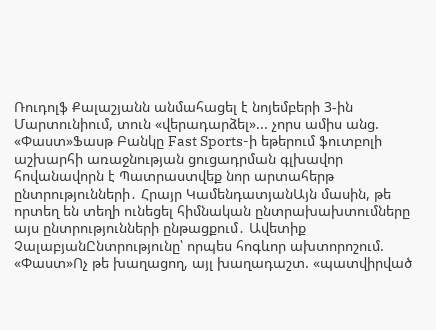Ռուդոլֆ Քալաշյանն անմահացել է նոյեմբերի 3-ին Մարտունիում, տուն «վերադարձել»... չորս ամիս անց. «Փաստ»Ֆասթ Բանկը Fast Sports-ի եթերում ֆուտբոլի աշխարհի առաջնության ցուցադրման գլխավոր հովանավորն է Պատրաստվեք նոր արտահերթ ընտրությունների․ Հրայր ԿամենդատյանԱյն մասին, թե որտեղ են տեղի ունեցել հիմնական ընտրախախտումները այս ընտրությունների ընթացքում․ Ավետիք ՉալաբյանԸնտրությունը՝ որպես հոգևոր ախտորոշում. «Փաստ»Ոչ թե խաղացող, այլ խաղադաշտ. «պատվիրված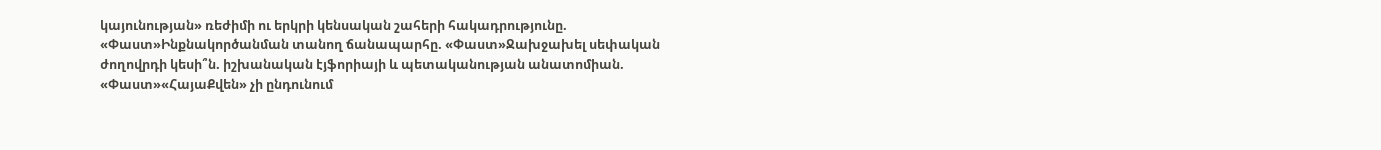կայունության» ռեժիմի ու երկրի կենսական շահերի հակադրությունը. «Փաստ»Ինքնակործանման տանող ճանապարհը. «Փաստ»Ջախջախել սեփական ժողովրդի կեսի՞ն. իշխանական էյֆորիայի և պետականության անատոմիան. «Փաստ»«ՀայաՔվեն» չի ընդունում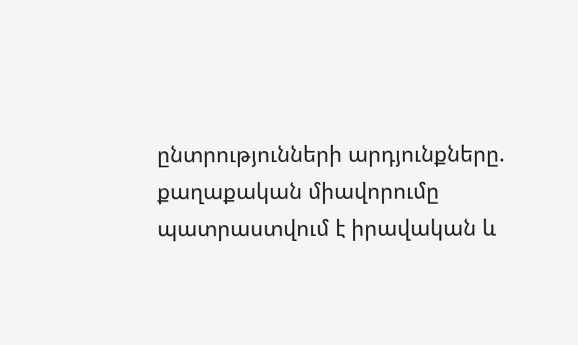ընտրությունների արդյունքները. քաղաքական միավորումը պատրաստվում է իրավական և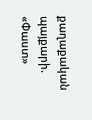քաղաքական պայքարի. «Փաստ»